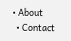• About
  • Contact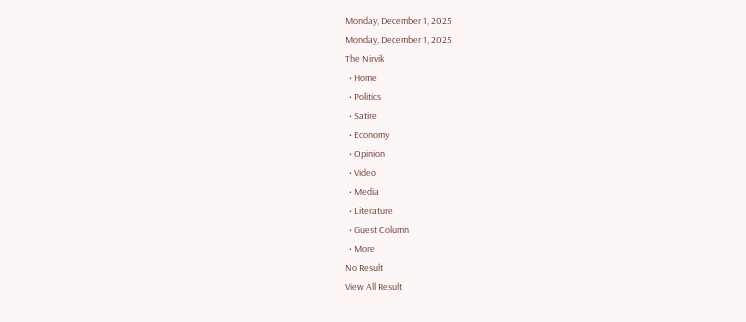Monday, December 1, 2025
Monday, December 1, 2025
The Nirvik
  • Home
  • Politics
  • Satire
  • Economy
  • Opinion
  • Video
  • Media
  • Literature
  • Guest Column
  • More
No Result
View All Result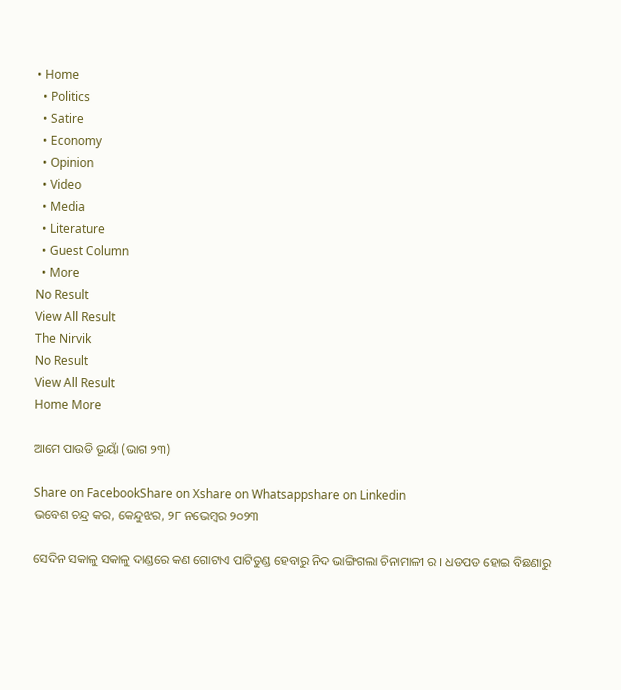• Home
  • Politics
  • Satire
  • Economy
  • Opinion
  • Video
  • Media
  • Literature
  • Guest Column
  • More
No Result
View All Result
The Nirvik
No Result
View All Result
Home More

ଆମେ ପାଉଡି ଭୂୟାଁ (ଭାଗ ୨୩)

Share on FacebookShare on Xshare on Whatsappshare on Linkedin
ଭବେଶ ଚନ୍ଦ୍ର କର, କେନ୍ଦୁଝର, ୨୮ ନଭେମ୍ବର ୨୦୨୩

ସେଦିନ ସକାଳୁ ସକାଳୁ ଦାଣ୍ଡରେ କଣ ଗୋଟାଏ ପାଟିତୁଣ୍ଡ ହେବାରୁ ନିଦ ଭାଙ୍ଗିଗଲା ଚିନାମାଳୀ ର । ଧଡପଡ ହୋଇ ବିଛଣାରୁ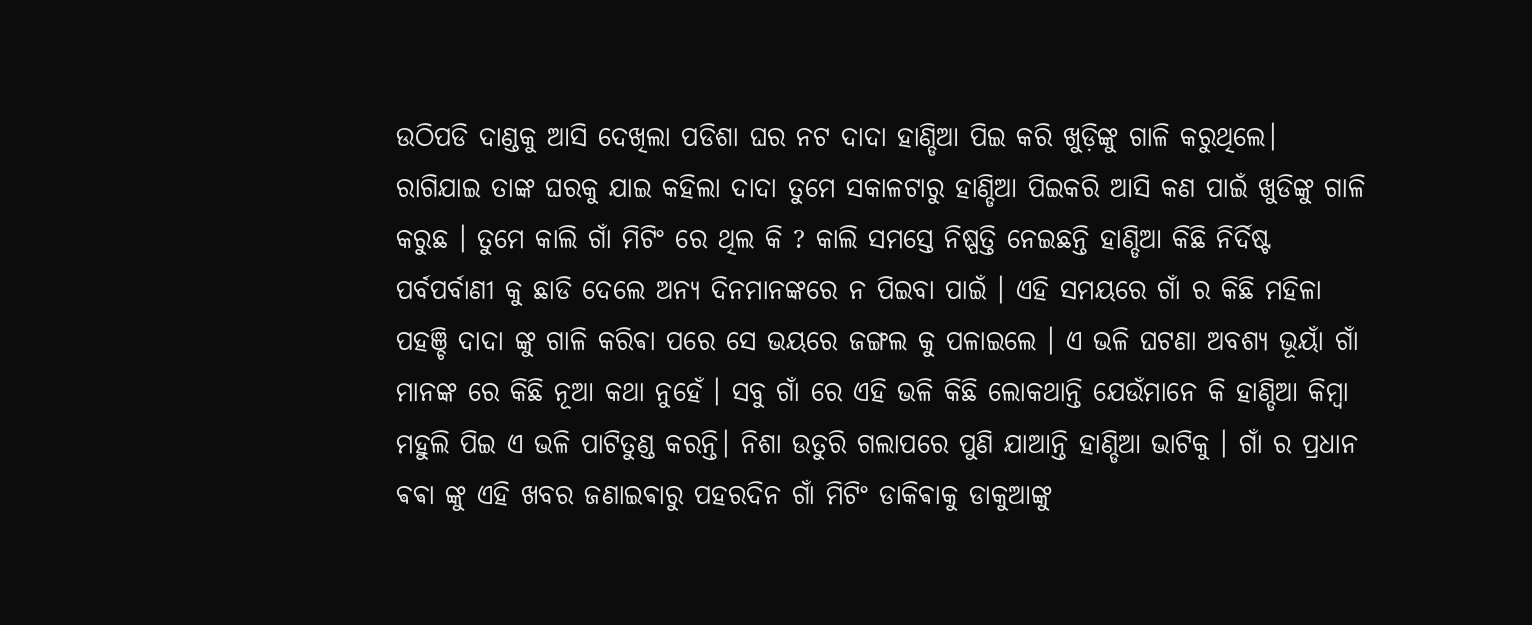ଉଠିପଡି ଦାଣ୍ଡକୁ ଆସି ଦେଖିଲା ପଡିଶା ଘର ନଟ ଦାଦା ହାଣ୍ଡିଆ ପିଇ କରି ଖୁଡ଼ିଙ୍କୁ ଗାଳି କରୁଥିଲେ। ରାଗିଯାଇ ତାଙ୍କ ଘରକୁ ଯାଇ କହିଲା ଦାଦା ତୁମେ ସକାଳଟାରୁ ହାଣ୍ଡିଆ ପିଇକରି ଆସି କଣ ପାଇଁ ଖୁଡିଙ୍କୁ ଗାଳି କରୁଛ । ତୁମେ କାଲି ଗାଁ ମିଟିଂ ରେ ଥିଲ କି ? କାଲି ସମସ୍ତେ ନିଷ୍ପତ୍ତି ନେଇଛନ୍ତି ହାଣ୍ଡିଆ କିଛି ନିର୍ଦିଷ୍ଟ ପର୍ବପର୍ବାଣୀ କୁ ଛାଡି ଦେଲେ ଅନ୍ୟ ଦିନମାନଙ୍କରେ ନ ପିଇବା ପାଇଁ । ଏହି ସମୟରେ ଗାଁ ର କିଛି ମହିଳା ପହଞ୍ଚି ଦାଦା ଙ୍କୁ ଗାଳି କରିଵା ପରେ ସେ ଭୟରେ ଜଙ୍ଗଲ କୁ ପଳାଇଲେ । ଏ ଭଳି ଘଟଣା ଅବଶ୍ୟ ଭୂୟାଁ ଗାଁ ମାନଙ୍କ ରେ କିଛି ନୂଆ କଥା ନୁହେଁ । ସବୁ ଗାଁ ରେ ଏହି ଭଳି କିଛି ଲୋକଥାନ୍ତି ଯେଉଁମାନେ କି ହାଣ୍ଡିଆ କିମ୍ବା ମହୁଲି ପିଇ ଏ ଭଳି ପାଟିତୁଣ୍ଡ କରନ୍ତି। ନିଶା ଉତୁରି ଗଲାପରେ ପୁଣି ଯାଆନ୍ତି ହାଣ୍ଡିଆ ଭାଟିକୁ । ଗାଁ ର ପ୍ରଧାନ ଵଵା ଙ୍କୁ ଏହି ଖବର ଜଣାଇଵାରୁ ପହରଦିନ ଗାଁ ମିଟିଂ ଡାକିଵାକୁ ଡାକୁଆଙ୍କୁ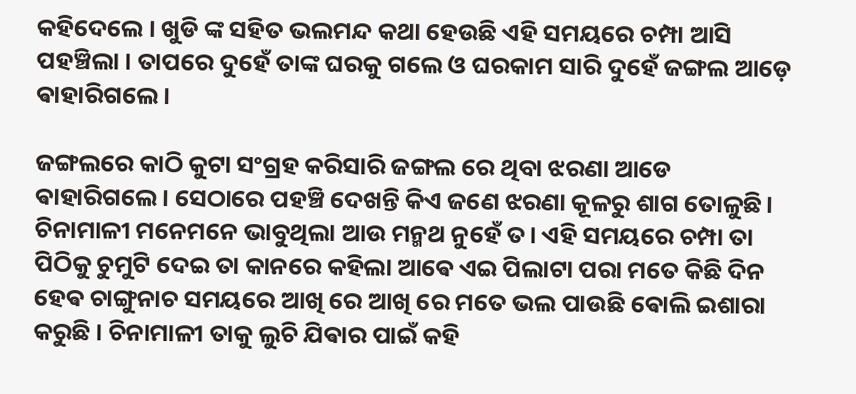କହିଦେଲେ । ଖୁଡି ଙ୍କ ସହିତ ଭଲମନ୍ଦ କଥା ହେଉଛି ଏହି ସମୟରେ ଚମ୍ପା ଆସି ପହଞ୍ଚିଲା । ତାପରେ ଦୁହେଁ ତାଙ୍କ ଘରକୁ ଗଲେ ଓ ଘରକାମ ସାରି ଦୁହେଁ ଜଙ୍ଗଲ ଆଡ଼େ ଵାହାରିଗଲେ ।

ଜଙ୍ଗଲରେ କାଠି କୁଟା ସଂଗ୍ରହ କରିସାରି ଜଙ୍ଗଲ ରେ ଥିବା ଝରଣା ଆଡେ ଵାହାରିଗଲେ। ସେଠାରେ ପହଞ୍ଚି ଦେଖନ୍ତି କିଏ ଜଣେ ଝରଣା କୂଳରୁ ଶାଗ ତୋଳୁଛି। ଚିନାମାଳୀ ମନେମନେ ଭାବୁଥିଲା ଆଉ ମନ୍ମଥ ନୁହେଁ ତ। ଏହି ସମୟରେ ଚମ୍ପା ତା ପିଠିକୁ ଚୁମୁଟି ଦେଇ ତା କାନରେ କହିଲା ଆଵେ ଏଇ ପିଲାଟା ପରା ମତେ କିଛି ଦିନ ହେଵ ଚାଙ୍ଗୁନାଚ ସମୟରେ ଆଖି ରେ ଆଖି ରେ ମତେ ଭଲ ପାଉଛି ଵୋଲି ଇଶାରା କରୁଛି । ଚିନାମାଳୀ ତାକୁ ଲୁଚି ଯିଵାର ପାଇଁ କହି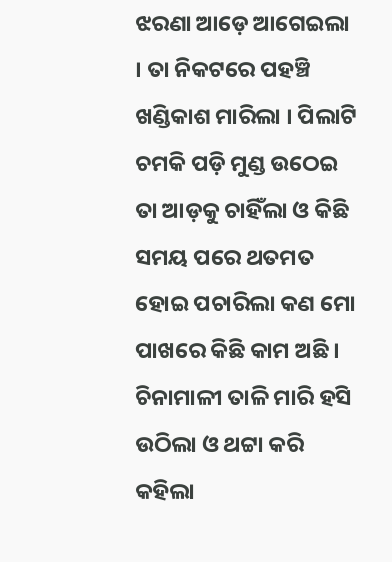ଝରଣା ଆଡ଼େ ଆଗେଇଲା । ତା ନିକଟରେ ପହଞ୍ଚି ଖଣ୍ଡିକାଶ ମାରିଲା । ପିଲାଟି ଚମକି ପଡ଼ି ମୁଣ୍ଡ ଉଠେଇ ତା ଆଡ଼କୁ ଚାହିଁଲା ଓ କିଛି ସମୟ ପରେ ଥତମତ ହୋଇ ପଚାରିଲା କଣ ମୋ ପାଖରେ କିଛି କାମ ଅଛି । ଚିନାମାଳୀ ତାଳି ମାରି ହସି ଉଠିଲା ଓ ଥଟ୍ଟା କରି କହିଲା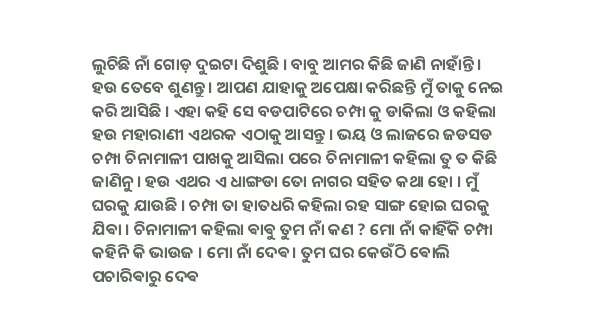ଲୁଚିଛି ନାଁ ଗୋଡ଼ ଦୁଇଟା ଦିଶୁଛି । ବାବୁ ଆମର କିଛି ଜାଣି ନାହାଁନ୍ତି । ହଉ ତେବେ ଶୁଣନ୍ତୁ । ଆପଣ ଯାହାକୁ ଅପେକ୍ଷା କରିଛନ୍ତି ମୁଁ ତାକୁ ନେଇ କରି ଆସିଛି । ଏହା କହି ସେ ବଡପାଟିରେ ଚମ୍ପା କୁ ଡାକିଲା ଓ କହିଲା ହଉ ମହାରାଣୀ ଏଥରକ ଏଠାକୁ ଆସନ୍ତୁ । ଭୟ ଓ ଲାଜରେ ଜଡସଡ ଚମ୍ପା ଚିନାମାଳୀ ପାଖକୁ ଆସିଲା ପରେ ଚିନାମାଳୀ କହିଲା ତୁ ତ କିଛି ଜାଣିନୁ । ହଉ ଏଥର ଏ ଧାଙ୍ଗଡା ତୋ ନାଗର ସହିତ କଥା ହୋ । ମୁଁ ଘରକୁ ଯାଉଛି । ଚମ୍ପା ତା ହାତଧରି କହିଲା ରହ ସାଙ୍ଗ ହୋଇ ଘରକୁ ଯିଵା । ଚିନାମାଳୀ କହିଲା ଵାଵୁ ତୁମ ନାଁ କଣ ? ମୋ ନାଁ କାହିଁକି ଚମ୍ପା କହିନି କି ଭାଉଜ । ମୋ ନାଁ ଦେଵ। ତୁମ ଘର କେଉଁଠି ଵୋଲି ପଚାରିଵାରୁ ଦେଵ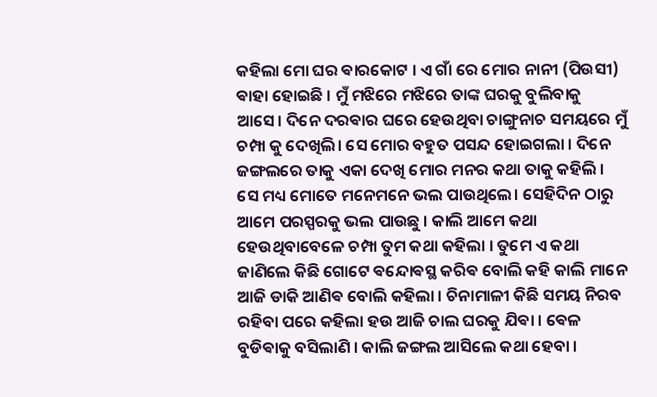କହିଲା ମୋ ଘର ଵାରକୋଟ । ଏ ଗାଁ ରେ ମୋର ନାନୀ (ପିଉସୀ) ଵାହା ହୋଇଛି । ମୁଁ ମଝିରେ ମଝିରେ ତାଙ୍କ ଘରକୁ ବୁଲିବାକୁ ଆସେ। ଦିନେ ଦରଵାର ଘରେ ହେଉଥିବା ଚାଙ୍ଗୁନାଚ ସମୟରେ ମୁଁ ଚମ୍ପା କୁ ଦେଖିଲି। ସେ ମୋର ବହୁତ ପସନ୍ଦ ହୋଇଗଲା । ଦିନେ ଜଙ୍ଗଲରେ ତାକୁ ଏକା ଦେଖି ମୋର ମନର କଥା ତାକୁ କହିଲି । ସେ ମଧ୍ୟ ମୋତେ ମନେମନେ ଭଲ ପାଉଥିଲେ। ସେହିଦିନ ଠାରୁ ଆମେ ପରସ୍ପରକୁ ଭଲ ପାଉଛୁ । କାଲି ଆମେ କଥା ହେଉଥିବାବେଳେ ଚମ୍ପା ତୁମ କଥା କହିଲା । ତୁମେ ଏ କଥା ଜାଣିଲେ କିଛି ଗୋଟେ ଵନ୍ଦୋଵସ୍ଥ କରିଵ ବୋଲି କହି କାଲି ମାନେ ଆଜି ଡାକି ଆଣିଵ ବୋଲି କହିଲା । ଚିନାମାଳୀ କିଛି ସମୟ ନିରବ ରହିବା ପରେ କହିଲା ହଉ ଆଜି ଚାଲ ଘରକୁ ଯିଵା । ଵେଳ ବୁଡିଵାକୁ ବସିଲାଣି । କାଲି ଜଙ୍ଗଲ ଆସିଲେ କଥା ହେବା ।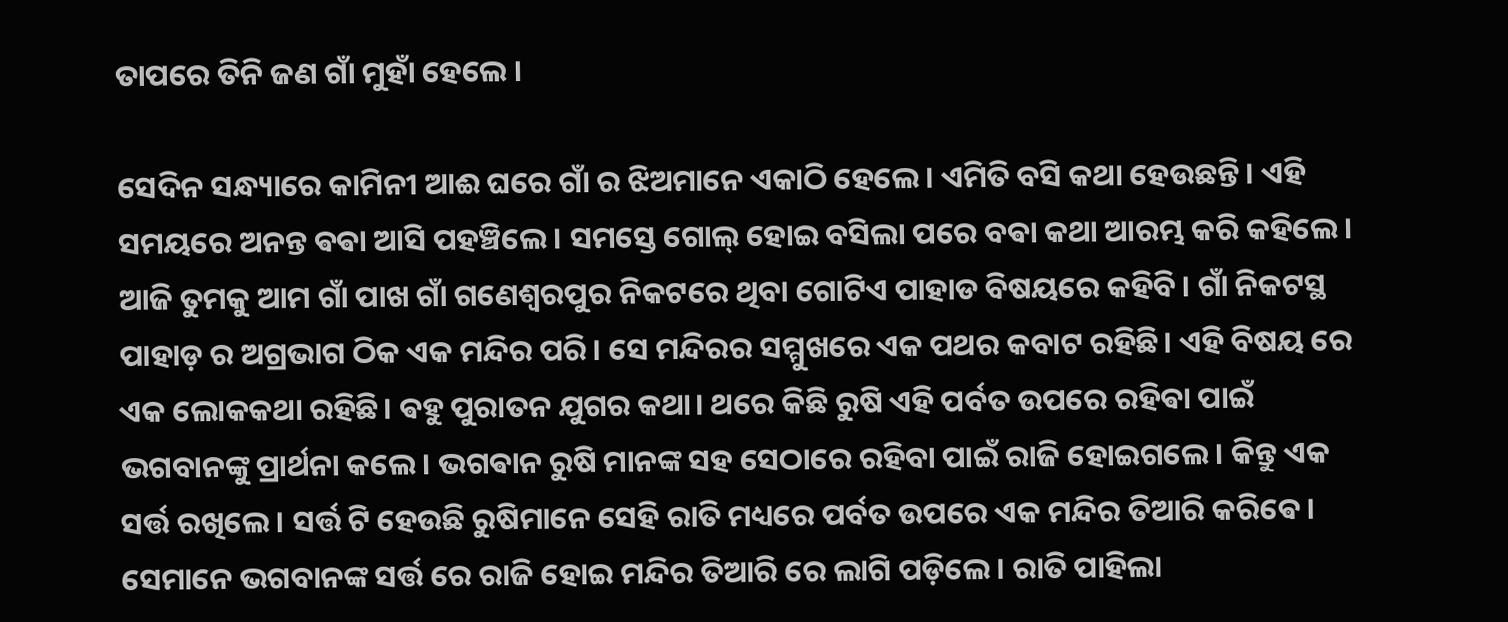ତାପରେ ତିନି ଜଣ ଗାଁ ମୁହାଁ ହେଲେ ।

ସେଦିନ ସନ୍ଧ୍ୟାରେ କାମିନୀ ଆଈ ଘରେ ଗାଁ ର ଝିଅମାନେ ଏକାଠି ହେଲେ। ଏମିତି ବସି କଥା ହେଉଛନ୍ତି। ଏହି ସମୟରେ ଅନନ୍ତ ଵଵା ଆସି ପହଞ୍ଚିଲେ। ସମସ୍ତେ ଗୋଲ୍ ହୋଇ ବସିଲା ପରେ ବଵା କଥା ଆରମ୍ଭ କରି କହିଲେ। ଆଜି ତୁମକୁ ଆମ ଗାଁ ପାଖ ଗାଁ ଗଣେଶ୍ୱରପୁର ନିକଟରେ ଥିବା ଗୋଟିଏ ପାହାଡ ବିଷୟରେ କହିବି। ଗାଁ ନିକଟସ୍ଥ ପାହାଡ଼ ର ଅଗ୍ରଭାଗ ଠିକ ଏକ ମନ୍ଦିର ପରି। ସେ ମନ୍ଦିରର ସମ୍ମୁଖରେ ଏକ ପଥର କବାଟ ରହିଛି। ଏହି ବିଷୟ ରେ ଏକ ଲୋକକଥା ରହିଛି। ଵହୁ ପୁରାତନ ଯୁଗର କଥା। ଥରେ କିଛି ରୁଷି ଏହି ପର୍ବତ ଉପରେ ରହିଵା ପାଇଁ ଭଗବାନଙ୍କୁ ପ୍ରାର୍ଥନା କଲେ। ଭଗଵାନ ରୁଷି ମାନଙ୍କ ସହ ସେଠାରେ ରହିବା ପାଇଁ ରାଜି ହୋଇଗଲେ। କିନ୍ତୁ ଏକ ସର୍ତ୍ତ ରଖିଲେ। ସର୍ତ୍ତ ଟି ହେଉଛି ରୁଷିମାନେ ସେହି ରାତି ମଧ୍ୟରେ ପର୍ବତ ଉପରେ ଏକ ମନ୍ଦିର ତିଆରି କରିଵେ। ସେମାନେ ଭଗବାନଙ୍କ ସର୍ତ୍ତ ରେ ରାଜି ହୋଇ ମନ୍ଦିର ତିଆରି ରେ ଲାଗି ପଡ଼ିଲେ । ରାତି ପାହିଲା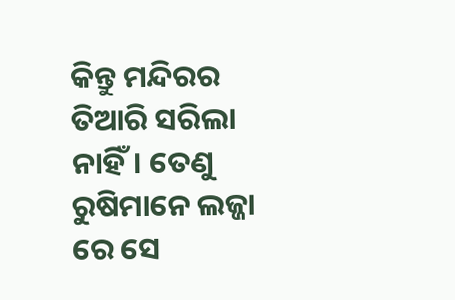କିନ୍ତୁ ମନ୍ଦିରର ତିଆରି ସରିଲା ନାହିଁ। ତେଣୁ ରୁଷିମାନେ ଲଜ୍ଜା ରେ ସେ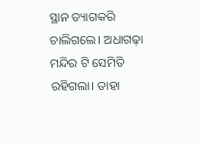ସ୍ଥାନ ତ୍ୟାଗକରି ଚାଲିଗଲେ। ଅଧାଗଢ଼ା ମନ୍ଦିର ଟି ସେମିତି ରହିଗଲା। ତାହା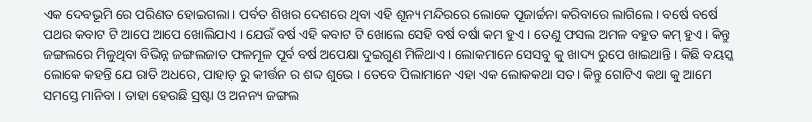ଏକ ଦେବଭୂମି ରେ ପରିଣତ ହୋଇଗଲା। ପର୍ବତ ଶିଖର ଦେଶରେ ଥିବା ଏହି ଶୂନ୍ୟ ମନ୍ଦିରରେ ଲୋକେ ପୂଜାର୍ଚ୍ଚନା କରିବାରେ ଲାଗିଲେ। ବର୍ଷେ ବର୍ଷେ ପଥର କବାଟ ଟି ଆପେ ଆପେ ଖୋଲିଯାଏ । ଯେଉଁ ବର୍ଷ ଏହି କବାଟ ଟି ଖୋଲେ ସେହି ବର୍ଷ ବର୍ଷା କମ ହୁଏ । ତେଣୁ ଫସଲ ଅମଳ ବହୁତ କମ୍ ହୁଏ। କିନ୍ତୁ ଜଙ୍ଗଲରେ ମିଳୁଥିବା ବିଭିନ୍ନ ଜଙ୍ଗଲଜାତ ଫଳମୂଳ ପୂର୍ବ ବର୍ଷ ଅପେକ୍ଷା ଦୁଇଗୁଣ ମିଳିଥାଏ। ଲୋକମାନେ ସେସବୁ କୁ ଖାଦ୍ୟ ରୁପେ ଖାଇଥାନ୍ତି । କିଛି ବୟସ୍କ ଲୋକେ କହନ୍ତି ଯେ ରାତି ଅଧରେ, ପାହାଡ଼ ରୁ କୀର୍ତ୍ତନ ର ଶବ୍ଦ ଶୁଭେ । ତେବେ ପିଲାମାନେ ଏହା ଏକ ଲୋକକଥା ସତ। କିନ୍ତୁ ଗୋଟିଏ କଥା କୁ ଆମେ ସମସ୍ତେ ମାନିବା । ତାହା ହେଉଛି ସ୍ରଷ୍ଟା ଓ ଅନନ୍ୟ ଜଙ୍ଗଲ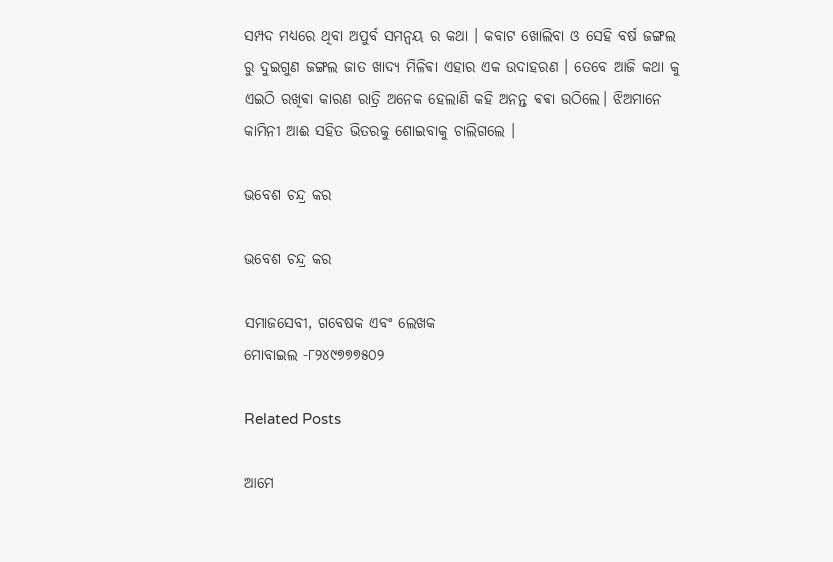ସମ୍ପଦ ମଧ୍ୟରେ ଥିବା ଅପୁର୍ବ ସମନ୍ୱୟ ର କଥା । କବାଟ ଖୋଲିବା ଓ ସେହି ବର୍ଷ ଜଙ୍ଗଲ ରୁ ଦୁଇଗୁଣ ଜଙ୍ଗଲ ଜାତ ଖାଦ୍ୟ ମିଳିଵା ଏହାର ଏକ ଉଦାହରଣ । ତେବେ ଆଜି କଥା କୁ ଏଇଠି ରଖିଵା କାରଣ ରାତ୍ରି ଅନେକ ହେଲାଣି କହି ଅନନ୍ତ ଵଵା ଉଠିଲେ। ଝିଅମାନେ କାମିନୀ ଆଈ ସହିତ ଭିତରକୁ ଶୋଇବାକୁ ଚାଲିଗଲେ ।

ଭବେଶ ଚନ୍ଦ୍ର କର

ଭବେଶ ଚନ୍ଦ୍ର କର

ସମାଜସେବୀ, ଗବେଷକ ଏବଂ ଲେଖକ
ମୋବାଇଲ -୮୨୪୯୭୭୭୫୦୨

Related Posts

ଆମେ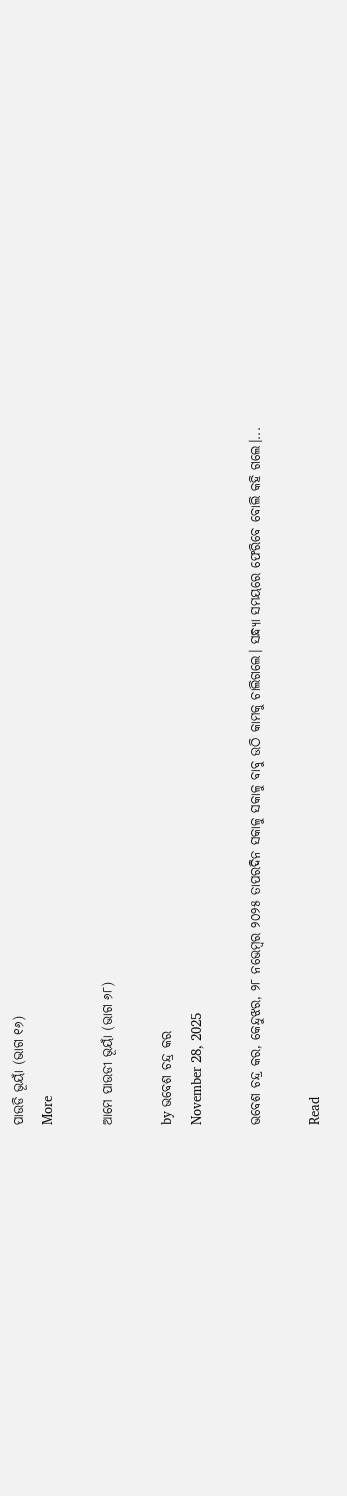ପାଉଡି ଭୂୟାଁ (ଭାଗ ୧୬)
More

ଆମେ ପାଉଡୀ ଭୂୟାଁ (ଭାଗ ୬୮)

by ଭବେଶ ଚନ୍ଦ୍ର କର
November 28, 2025

ଭବେଶ ଚନ୍ଦ୍ର କର, କେନ୍ଦୁଝର, ୨୮ ନଭେମ୍ବର ୨୦୨୫ ତାପରଦିନ ସକାଳୁ ସକାଳୁ ବାବୁ ଉଠି କାମକୁ ଚାଲିଗଲେ। ସନ୍ଧ୍ୟା ସମୟରେ ଫେରିବେ ବୋଲି କହି ଗଲେ।...

Read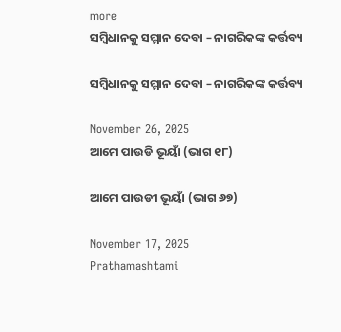more
ସମ୍ବିଧାନକୁ ସମ୍ମାନ ଦେବା – ନାଗରିକଙ୍କ କର୍ତ୍ତବ୍ୟ

ସମ୍ବିଧାନକୁ ସମ୍ମାନ ଦେବା – ନାଗରିକଙ୍କ କର୍ତ୍ତବ୍ୟ

November 26, 2025
ଆମେ ପାଉଡି ଭୂୟାଁ (ଭାଗ ୧୮)

ଆମେ ପାଉଡୀ ଭୂୟାଁ (ଭାଗ ୬୭)

November 17, 2025
Prathamashtami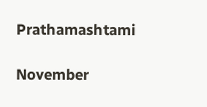Prathamashtami

November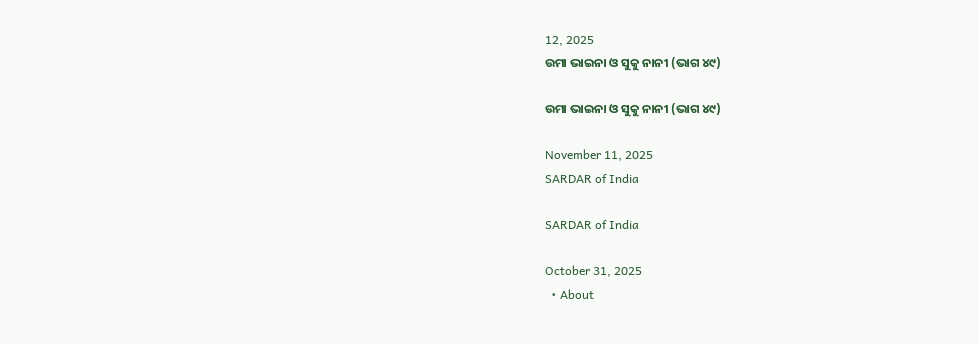12, 2025
ଉମା ଭାଇନା ଓ ସୁକୁ ନାନୀ (ଭାଗ ୪୯)

ଉମା ଭାଇନା ଓ ସୁକୁ ନାନୀ (ଭାଗ ୪୯)

November 11, 2025
SARDAR of India

SARDAR of India

October 31, 2025
  • About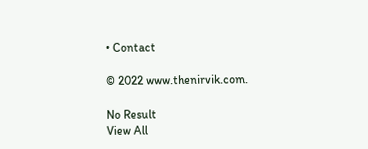• Contact

© 2022 www.thenirvik.com.

No Result
View All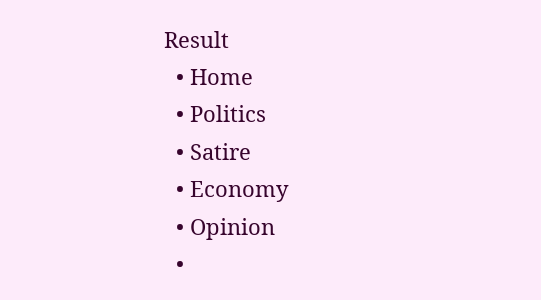Result
  • Home
  • Politics
  • Satire
  • Economy
  • Opinion
  •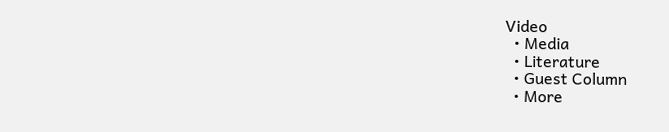Video
  • Media
  • Literature
  • Guest Column
  • More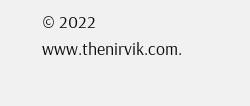© 2022 www.thenirvik.com.